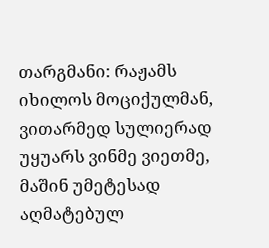თარგმანი: რაჟამს იხილოს მოციქულმან, ვითარმედ სულიერად უყუარს ვინმე ვიეთმე, მაშინ უმეტესად აღმატებულ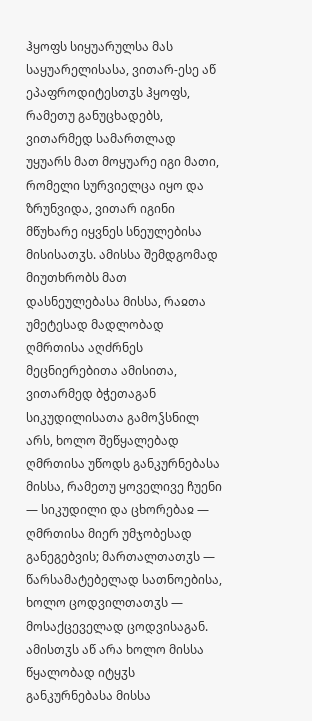ჰყოფს სიყუარულსა მას საყუარელისასა, ვითარ-ესე აწ ეპაფროდიტესთჳს ჰყოფს, რამეთუ განუცხადებს, ვითარმედ სამართლად უყუარს მათ მოყუარე იგი მათი, რომელი სურვიელცა იყო და ზრუნვიდა, ვითარ იგინი მწუხარე იყვნეს სნეულებისა მისისათჳს. ამისსა შემდგომად მიუთხრობს მათ დასნეულებასა მისსა, რაჲთა უმეტესად მადლობად ღმრთისა აღძრნეს მეცნიერებითა ამისითა, ვითარმედ ბჭეთაგან სიკუდილისათა გამოჴსნილ არს, ხოლო შეწყალებად ღმრთისა უწოდს განკურნებასა მისსა, რამეთუ ყოველივე ჩუენი — სიკუდილი და ცხორებაჲ — ღმრთისა მიერ უმჯობესად განეგებვის; მართალთათჳს — წარსამატებელად სათნოებისა, ხოლო ცოდვილთათჳს — მოსაქცეველად ცოდვისაგან. ამისთჳს აწ არა ხოლო მისსა წყალობად იტყჳს განკურნებასა მისსა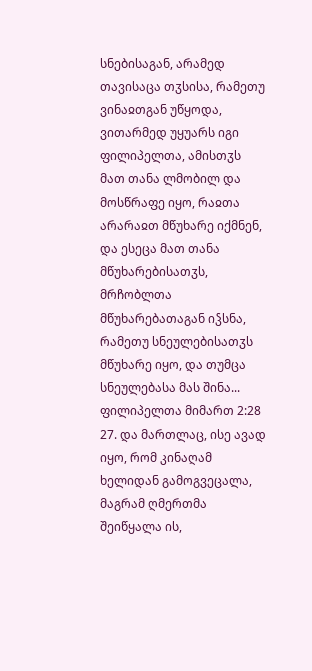სნებისაგან, არამედ თავისაცა თჳსისა, რამეთუ ვინაჲთგან უწყოდა, ვითარმედ უყუარს იგი ფილიპელთა, ამისთჳს მათ თანა ლმობილ და მოსწრაფე იყო, რაჲთა არარაჲთ მწუხარე იქმნენ, და ესეცა მათ თანა მწუხარებისათჳს, მრჩობლთა მწუხარებათაგან იჴსნა, რამეთუ სნეულებისათჳს მწუხარე იყო, და თუმცა სნეულებასა მას შინა...
ფილიპელთა მიმართ 2:28
27. და მართლაც, ისე ავად იყო, რომ კინაღამ ხელიდან გამოგვეცალა, მაგრამ ღმერთმა შეიწყალა ის,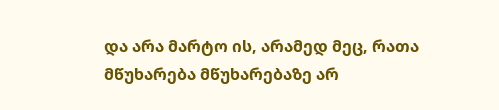და არა მარტო ის, არამედ მეც, რათა მწუხარება მწუხარებაზე არ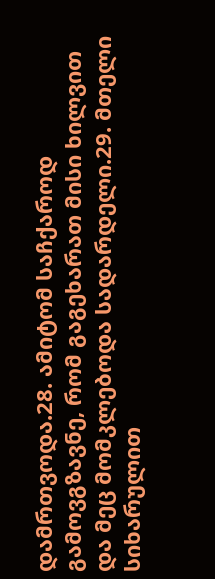დამრთვოდა.28. ამიტომ საჩქაროდ გამოვგზავნე, რომ გაგეხარათ მისი ხილვით და მეც მომკლებოდა სადარდელი.29. მთელი სიხარულით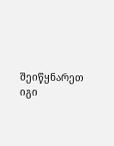შეიწყნარეთ იგი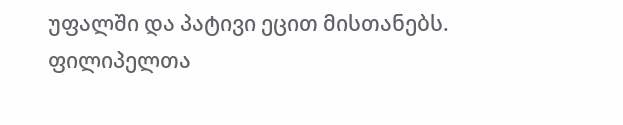უფალში და პატივი ეცით მისთანებს.
ფილიპელთა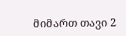მიმართ თავი 2